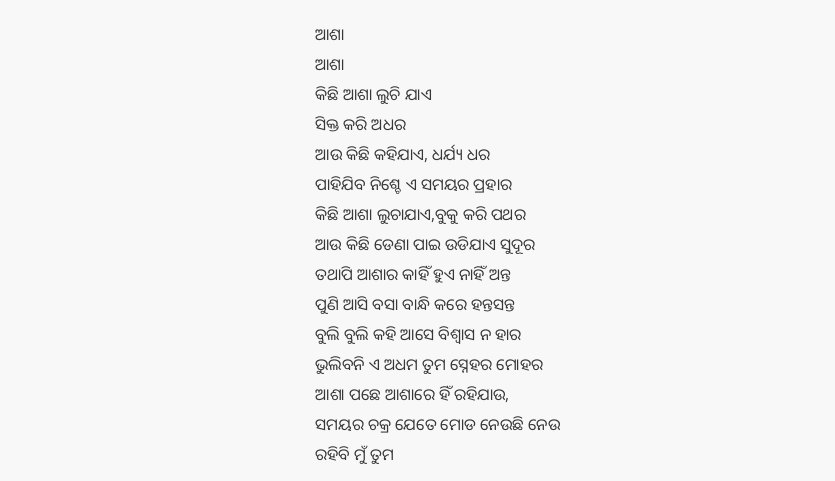ଆଶା
ଆଶା
କିଛି ଆଶା ଲୁଚି ଯାଏ
ସିକ୍ତ କରି ଅଧର
ଆଉ କିଛି କହିଯାଏ, ଧର୍ଯ୍ୟ ଧର
ପାହିଯିବ ନିଶ୍ଚେ ଏ ସମୟର ପ୍ରହାର
କିଛି ଆଶା ଲୁଚାଯାଏ,ବୁକୁ କରି ପଥର
ଆଉ କିଛି ଡେଣା ପାଇ ଉଡିଯାଏ ସୁଦୂର
ତଥାପି ଆଶାର କାହିଁ ହୁଏ ନାହିଁ ଅନ୍ତ
ପୁଣି ଆସି ବସା ବାନ୍ଧି କରେ ହନ୍ତସନ୍ତ
ବୁଲି ବୁଲି କହି ଆସେ ବିଶ୍ୱାସ ନ ହାର
ଭୁଲିବନି ଏ ଅଧମ ତୁମ ସ୍ନେହର ମୋହର
ଆଶା ପଛେ ଆଶାରେ ହିଁ ରହିଯାଉ,
ସମୟର ଚକ୍ର ଯେତେ ମୋଡ ନେଉଛି ନେଉ
ରହିବି ମୁଁ ତୁମ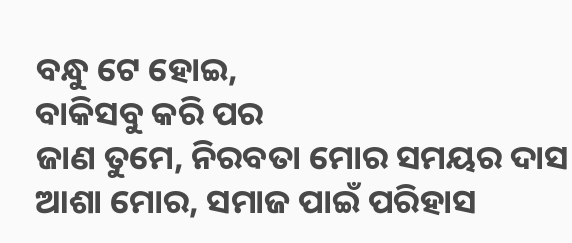ବନ୍ଧୁ ଟେ ହୋଇ,
ବାକିସବୁ କରି ପର
ଜାଣ ତୁମେ, ନିରବତା ମୋର ସମୟର ଦାସ
ଆଶା ମୋର, ସମାଜ ପାଇଁ ପରିହାସ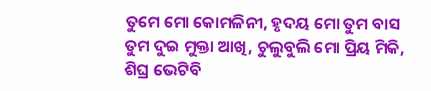ତୁମେ ମୋ କୋମଳିନୀ, ହୃଦୟ ମୋ ତୁମ ବାସ
ତୁମ ଦୁଇ ମୁକ୍ତା ଆଖି, ଚୁଲୁବୁଲି ମୋ ପ୍ରିୟ ମିକି,
ଶିଘ୍ର ଭେଟିବି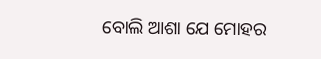ବୋଲି ଆଶା ଯେ ମୋହର